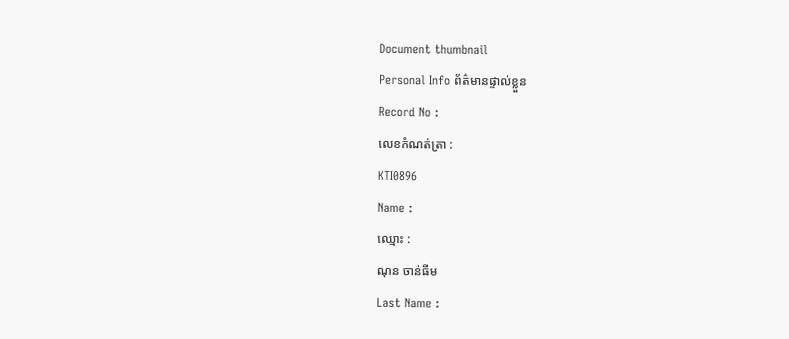Document thumbnail
Personal Info ព័ត៌មានផ្ទាល់ខ្លួន
Record No :
លេខកំណត់ត្រា :
KTI0896
Name :
ឈ្មោះ :
ណុន ចាន់ធីម
Last Name :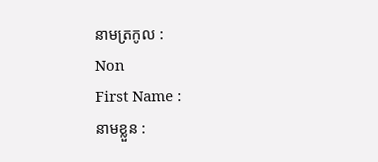នាមត្រកូល :
Non
First Name :
នាមខ្លួន :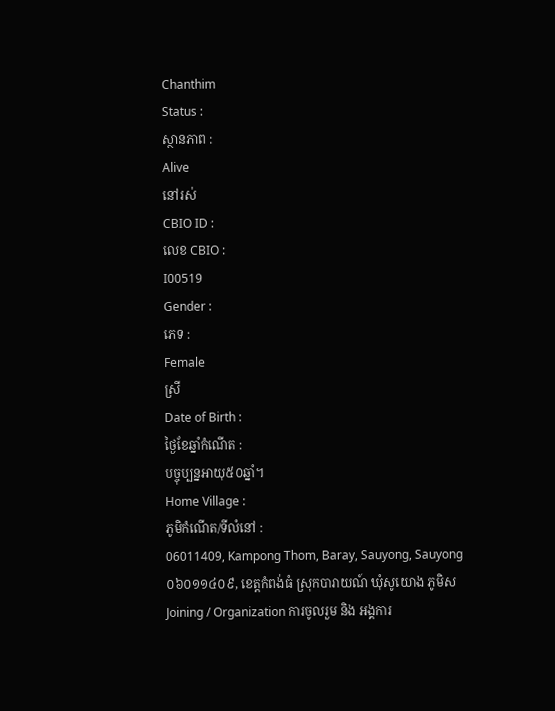Chanthim
Status :
ស្ថានភាព :
Alive
នៅរស់
CBIO ID :
លេខ CBIO :
I00519
Gender :
ភេទ :
Female
ស្រី
Date of Birth :
ថ្ងៃខែឆ្នាំកំណើត :
បច្ចុប្បន្នអាយុ៥០ឆ្នាំ។
Home Village :
ភូមិកំណើត/ទីលំនៅ :
06011409, Kampong Thom, Baray, Sauyong, Sauyong
០៦០១១៤០៩, ខេត្ដកំពង់ធំ ស្រុកបារាយណ៍ ឃុំសូយោង ភូមិស
Joining / Organization ការចូលរួម និង អង្គការ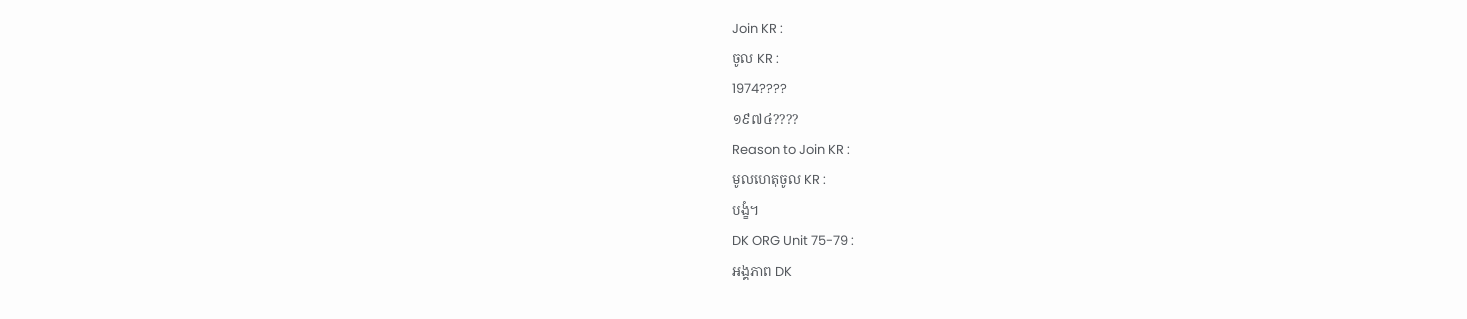Join KR :
ចូល KR :
1974????
១៩៧៤????
Reason to Join KR :
មូលហេតុចូល KR :
បង្ខំ។
DK ORG Unit 75-79 :
អង្គភាព DK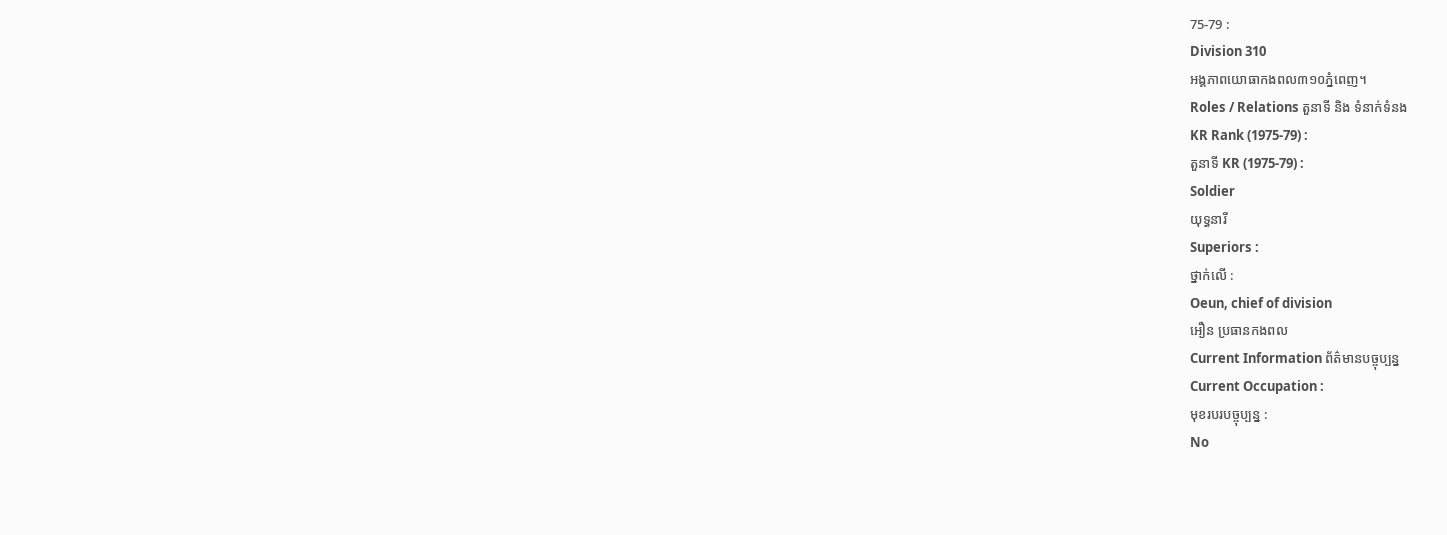75-79 :
Division 310
អង្គភាពយោធាកងពល៣១០ភ្នំពេញ។
Roles / Relations តួនាទី និង ទំនាក់ទំនង
KR Rank (1975-79) :
តួនាទី KR (1975-79) :
Soldier
យុទ្ធនារី
Superiors :
ថ្នាក់លើ :
Oeun, chief of division
អឿន ប្រធានកងពល
Current Information ព័ត៌មានបច្ចុប្បន្ន
Current Occupation :
មុខរបរបច្ចុប្បន្ន :
No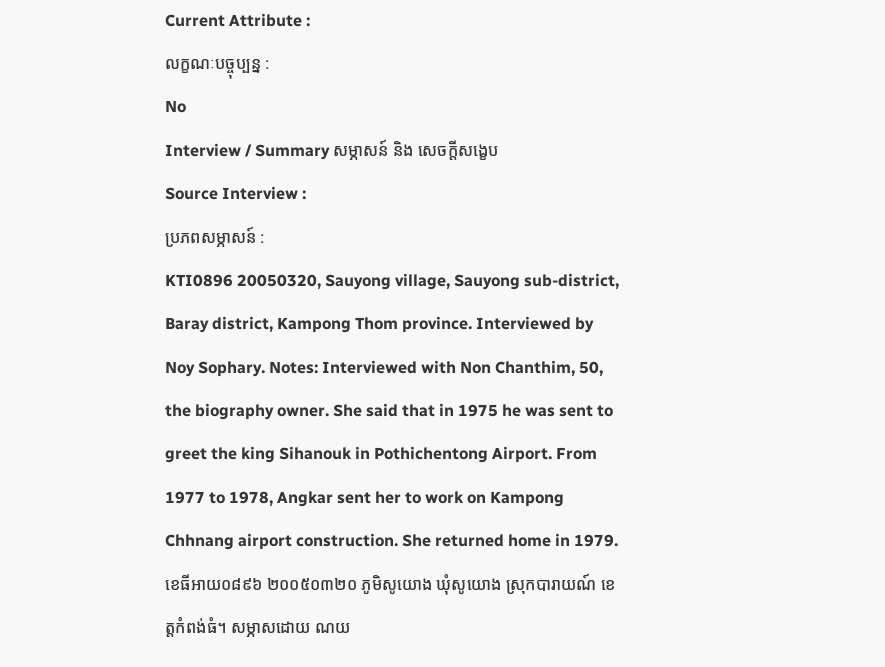Current Attribute :
លក្ខណៈបច្ចុប្បន្ន :
No
Interview / Summary សម្ភាសន៍ និង សេចក្ដីសង្ខេប
Source Interview :
ប្រភពសម្ភាសន៍ :
KTI0896 20050320, Sauyong village, Sauyong sub-district, Baray district, Kampong Thom province. Interviewed by Noy Sophary. Notes: Interviewed with Non Chanthim, 50, the biography owner. She said that in 1975 he was sent to greet the king Sihanouk in Pothichentong Airport. From 1977 to 1978, Angkar sent her to work on Kampong Chhnang airport construction. She returned home in 1979.
ខេធីអាយ០៨៩៦ ២០០៥០៣២០ ភូមិសូយោង ឃុំសូយោង ស្រុកបារាយណ៍ ខេត្តកំពង់ធំ។ សម្ភាសដោយ ណយ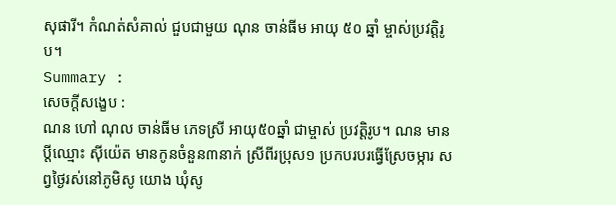សុផារី។ កំណត់សំគាល់ ជួបជាមួយ ណុន ចាន់ធីម អាយុ ៥០ ឆ្នាំ ម្ចាស់ប្រវត្តិរូប។
Summary :
សេចក្ដីសង្ខេប :
ណន ហៅ ណុល ចាន់ធីម ភេទស្រី អាយុ៥០ឆ្នាំ ជាម្ចាស់ ប្រវត្ដិរូប។ ណន មានប្ដីឈ្មោះ ស៊ីយ៉េត មានកូនចំនួន៣នាក់ ស្រីពីរប្រុស១ ប្រកបរបរធ្វើស្រែចម្ការ សព្វថៃ្ងរស់នៅភូមិសូ យោង ឃុំសូ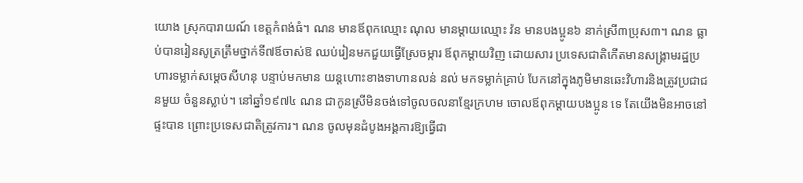យោង ស្រុកបារាយណ៍ ខេត្ដកំពង់ធំ។ ណន មានឪពុកឈ្មោះ ណុល មានម្ដាយឈ្មោះ វ៉ន មានបងប្អូន៦ នាក់ស្រី៣ប្រុស៣។ ណន ធ្លាប់បានរៀនសូត្រត្រឹមថ្នាក់ទី៧ឪចាស់ឱ ឈប់រៀនមកជួយធ្វើស្រែចម្ការ ឪពុកម្ដាយវិញ ដោយសារ ប្រទេសជាតិកើតមានសង្គ្រាមរដ្ឋប្រហារទម្លាក់សមេ្ដចសីហនុ បន្ទាប់មកមាន យន្ដហោះខាងទាហានលន់ នល់ មកទម្លាក់គ្រាប់ បែកនៅក្នុងភូមិមានឆេះវិហារនិងត្រូវប្រជាជនមួយ ចំនួនស្លាប់។ នៅឆ្នាំ១៩៧៤ ណន ជាកូនស្រីមិនចង់ទៅចូលចលនាខែ្មរក្រហម ចោលឪពុកម្ដាយបងប្អូន ទេ តែយើងមិនអាចនៅផ្ទះបាន ព្រោះប្រទេសជាតិត្រូវការ។ ណន ចូលមុនដំបូងអង្គការឱ្យធ្វើជា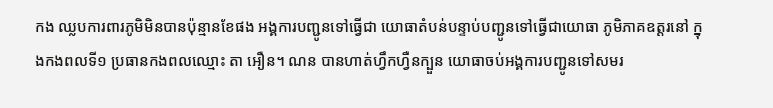កង ឈ្លបការពារភូមិមិនបានប៉ុន្មានខែផង អង្គការបញ្ជូនទៅធ្វើជា យោធាតំបន់បន្ទាប់បញ្ជូនទៅធ្វើជាយោធា ភូមិភាគឧត្ដរនៅ ក្នុងកងពលទី១ ប្រធានកងពលឈ្មោះ តា អឿន។ ណន បានហាត់ហ្វឹកហ្វឺនក្បួន យោធាចប់អង្គការបញ្ជូនទៅសមរ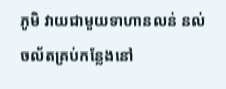ភូមិ វាយជាមួយទាហានលន់ នល់ ចល័តគ្រប់កនែ្លងនៅ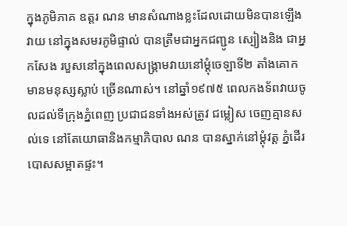ក្នុងភូមិភាគ ឧត្ដរ ណន មានសំណាងខ្លះដែលដោយមិនបានឡើងវាយ នៅក្នុងសមរភូមិផ្ទាល់ បានត្រឹមជាអ្នកជញ្ជូន ស្បៀងនិង ជាអ្នកសែង របួសនៅក្នុងពេលសង្គ្រាមវាយនៅម្ដុំចេឡាទី២ តាំងគោក មានមនុស្សស្លាប់ ច្រើនណាស់។ នៅឆ្នាំ១៩៧៥ ពេលកងទ័ពវាយចូលដល់ទីក្រុងភ្នំពេញ ប្រជាជនទាំងអស់ត្រូវ ជម្លៀស ចេញគ្មានសល់ទេ នៅតែយោធានិងកម្មាភិបាល ណន បានស្នាក់នៅម្ដុំវត្ដ ភ្នំដើរបោសសម្អាតផ្ទះ។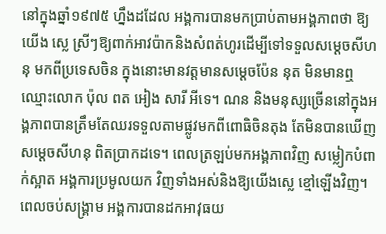នៅក្នុងឆ្នាំ១៩៧៥ ហ្នឹងដដែល អង្គការបានមកប្រាប់តាមអង្គភាពថា ឱ្យយើង សេ្ល ស្រីៗឱ្យពាក់អាវប៉ាកនិងសំពត់ហូរដើម្បីទៅទទួលសមេ្ដចសីហនុ មកពីប្រទេសចិន ក្នុងនោះមានវត្ដមានសមេ្ដចប៉ែន នុត មិនមានឮឈ្មោះលោក ប៉ុល ពត អៀង សារី អីទេ។ ណន និងមនុស្សច្រើននៅក្នុងអង្គភាពបានត្រឹមតែឈរទទួលតាមផ្លូវមកពីពោធិចិនតុង តែមិនបានឃើញ សមេ្ដចសីហនុ ពិតប្រាកដទេ។ ពេលត្រឡប់មកអង្គភាពវិញ សម្លៀកបំពាក់ស្អាត អង្គការប្រមូលយក វិញទាំងអស់និងឱ្យយើងសេ្ល ខ្មៅឡើងវិញ។ ពេលចប់សង្គ្រាម អង្គការបានដកអាវុធយ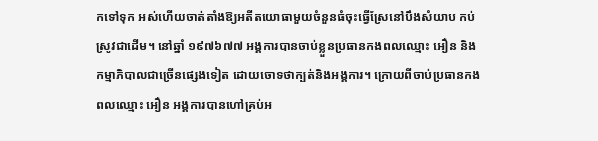កទៅទុក អស់ហើយចាត់តាំងឱ្យអតីតយោធាមួយចំនួនធំចុះធ្វើស្រែនៅបឹងសំយាប កប់ស្រូវជាដើម។ នៅឆ្នាំ ១៩៧៦៧៧ អង្គការបានចាប់ខ្លួនប្រធានកងពលឈ្មោះ អឿន និងកម្មាភិបាលជាច្រើនផេ្សងទៀត ដោយចោទថាក្បត់និងអង្គការ។ ក្រោយពីចាប់ប្រធានកងពលឈ្មោះ អឿន អង្គការបានហៅគ្រប់អ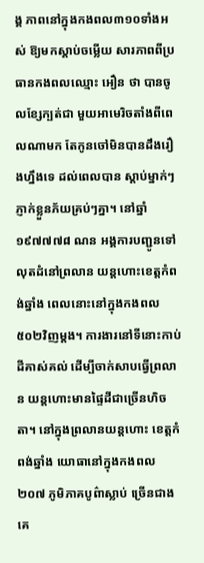ង្គ ភាពនៅក្នុងកងពល៣១០ទាំងអស់ ឱ្យមកស្ដាប់ចម្លើយ សារភាពពីប្រធានកងពលឈ្មោះ អឿន ថា បានចូលខ្សែក្បត់ជា មួយអាមេរិចតាំងពីពេលណាមក តែកូនចៅមិនបានដឹងរឿងហ្នឹងទេ ដល់ពេលបាន ស្ដាប់ម្នាក់ៗភ្ញាក់ខ្លួនភ័យគ្រប់ៗគ្នា។ នៅឆ្នាំ១៩៧៧៧៨ ណន អង្គការបញ្ជូនទៅលុតដំនៅព្រលាន យន្ដហោះខេត្ដកំពង់ឆ្នាំង ពេលនោះនៅក្នុងកងពល៥០២វិញម្ដង។ ការងារនៅទីនោះកាប់ដីគាស់គល់ ដើម្បីចាក់សាបធ្វើព្រលាន យន្ដហោះមានផៃ្ទដីជាច្រើនហិចតា។ នៅក្នុងព្រលានយន្ដហោះ ខេត្ដកំពង់ឆ្នាំង យោធានៅក្នុងកងពល២០៧ ភូមិភាគបូព៌ាស្លាប់ ច្រើនជាងគេ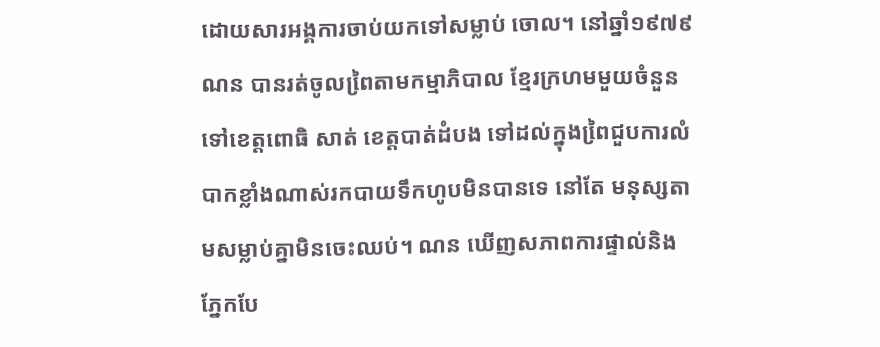ដោយសារអង្គការចាប់យកទៅសម្លាប់ ចោល។ នៅឆ្នាំ១៩៧៩ ណន បានរត់ចូលពៃ្រតាមកម្មាភិបាល ខែ្មរក្រហមមួយចំនួនទៅខេត្ដពោធិ សាត់ ខេត្ដបាត់ដំបង ទៅដល់ក្នុងពៃ្រជួបការលំបាកខ្លាំងណាស់រកបាយទឹកហូបមិនបានទេ នៅតែ មនុស្សតាមសម្លាប់គ្នាមិនចេះឈប់។ ណន ឃើញសភាពការផ្ទាល់និងភ្នែកបែ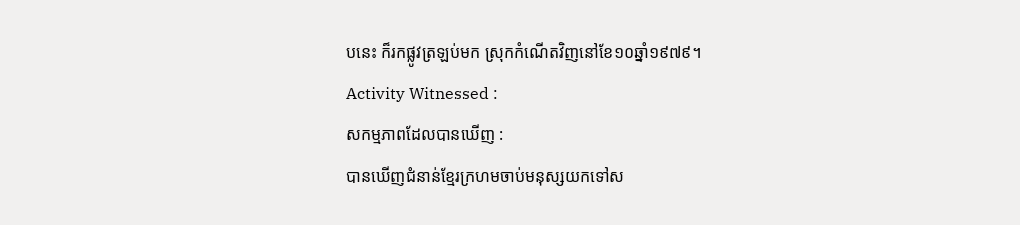បនេះ ក៏រកផ្លូវត្រឡប់មក ស្រុកកំណើតវិញនៅខែ១០ឆ្នាំ១៩៧៩។
Activity Witnessed :
សកម្មភាពដែលបានឃើញ :
បានឃើញជំនាន់ខែ្មរក្រហមចាប់មនុស្សយកទៅស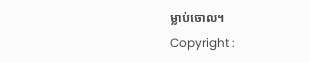ម្លាប់ចោល។
Copyright :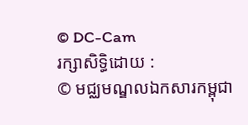© DC-Cam
រក្សាសិទ្ធិដោយ :
© មជ្ឈមណ្ឌលឯកសារកម្ពុជា